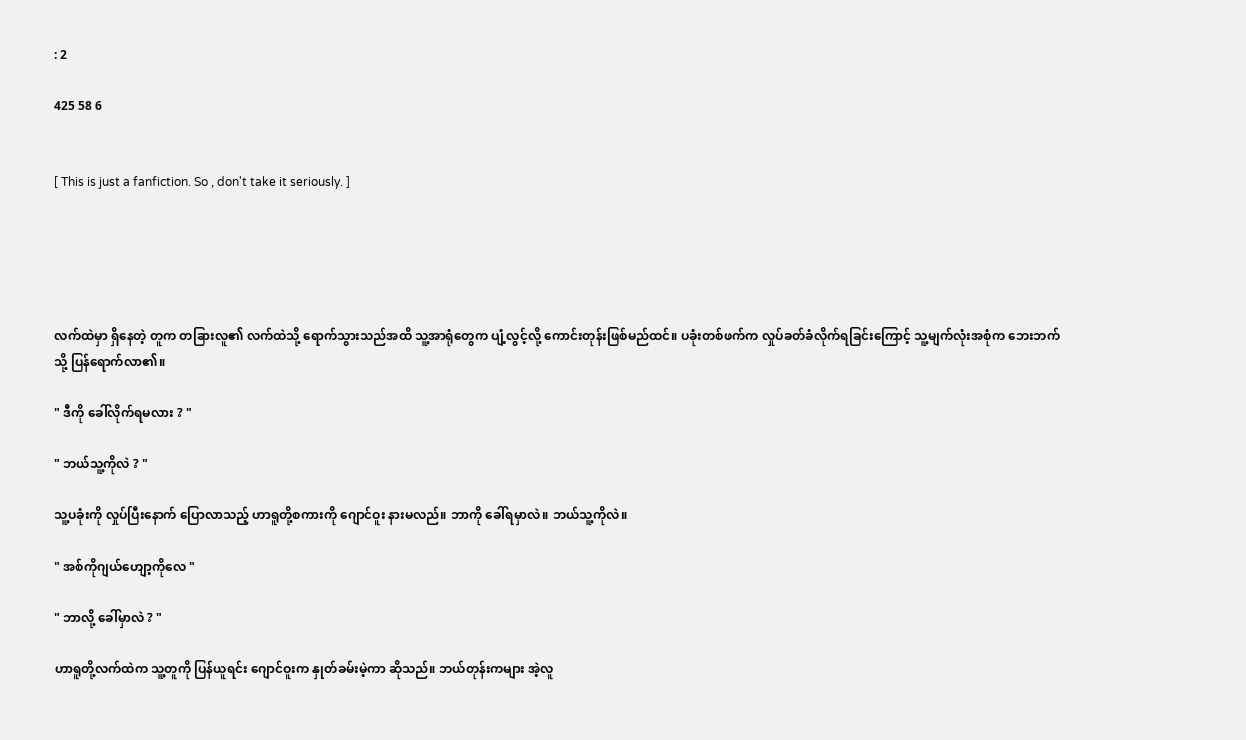: 2

425 58 6


[ This is just a fanfiction. So , don't take it seriously. ]





လက်ထဲမှာ ရှိနေတဲ့ တူက တခြားလူ၏ လက်ထဲသို့ ရောက်သွားသည်အထိ သူ့အာရုံတွေက ပျံ့လွင့်လို့ ကောင်းတုန်းဖြစ်မည်ထင်။ ပခုံးတစ်ဖက်က လှုပ်ခတ်ခံလိုက်ရခြင်းကြောင့် သူ့မျက်လုံးအစုံက ဘေးဘက်သို့ ပြန်ရောက်လာ၏။

" ဒီကို ခေါ်လိုက်ရမလား ? "

" ဘယ်သူ့ကိုလဲ ? "

သူ့ပခုံးကို လှုပ်ပြီးနောက် ပြောလာသည့် ဟာရူတို့စကားကို ဂျောင်ဝူး နားမလည်။ ဘာကို ခေါ်ရမှာလဲ။ ဘယ်သူ့ကိုလဲ။

" အစ်ကိုဂျယ်ဟျော့ကိုလေ "

" ဘာလို့ ခေါ်မှာလဲ ? "

ဟာရူတို့လက်ထဲက သူ့တူကို ပြန်ယူရင်း ဂျောင်ဝူးက နှုတ်ခမ်းမဲ့ကာ ဆိုသည်။ ဘယ်တုန်းကများ အဲ့လူ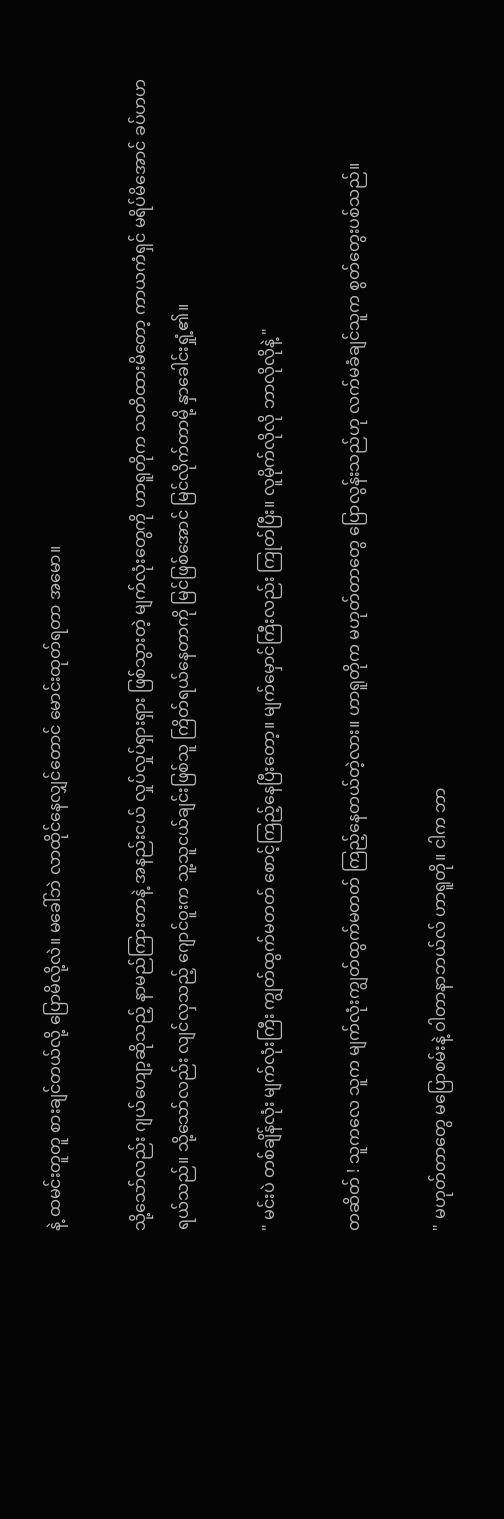နဲ့ ထမင်းတူတူ စားချင်တယ်လို့ ပြောမိလို့လဲ။ မခေါ်ဘဲ လာထိုင်နေလျှင်တောင် မောင်းထုတ်ရတာ အမော။

သို့သော်လည်း ဂျယ်ဟျော့ဆိုသည့် နာမည်ကြားတာနဲ့ အနည်းငယ် လှုပ်လှုပ်ရှားရှား ဖြစ်သွားတဲ့ မျက်လုံးတွေကို ဟာရူတိုက သတိထားမိတော့ ကာယကံရှင် မရိပ်မိအောင် ခပ်ဟဟ ရယ်သည်။ သို့သော်လည်း လျင်လှသည့် ဂျောင်ဝူးက သူ့သူငယ်ချင်းဖြစ်သူ ကြိတ်ရယ်နေတာကို မြင်ဖြစ်အောင် မြင်လိုက်တာမို့ နှာခေါင်းရှုံ့၏။

" မင်းပဲ တစ်ချိန်လုံး မျက်လုံးကြီး ကျွတ်ထွက်မတတ် စောင့်ကြည့်နေပြီးတော့။ မျက်မှောင်ကြီးလည်း ကြုတ်ပြီး။ လူမိုက်လိုလို ဘာလိုလိုနဲ့ "

တဆိတ် ! သူကလေ သူက မျက်လုံးကျွတ်ထွက်မတတ် ကြည့်နေတယ်တဲ့လား။ ဟာရူတိုက မဟုတ်တာတွေ ပြောလွန်းသည်ဟု လက်မခံချင်သူက စွတ်တွေးပစ်သည်။

" မဟုတ်တာတွေ မပြောစမ်းနဲ့ ဝါတာနာဘယ်လ် ဟာရူတို။ ငါက ဘာ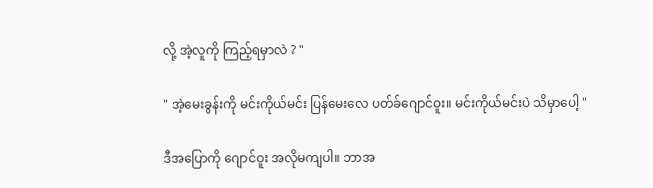လို့ အဲ့လူကို ကြည့်ရမှာလဲ ? "

" အဲ့မေးခွန်းကို မင်းကိုယ်မင်း ပြန်မေးလေ ပတ်ခ်ဂျောင်ဝူး။ မင်းကိုယ်မင်းပဲ သိမှာပေါ့ "

ဒီအပြောကို ဂျောင်ဝူး အလိုမကျပါ။ ဘာအ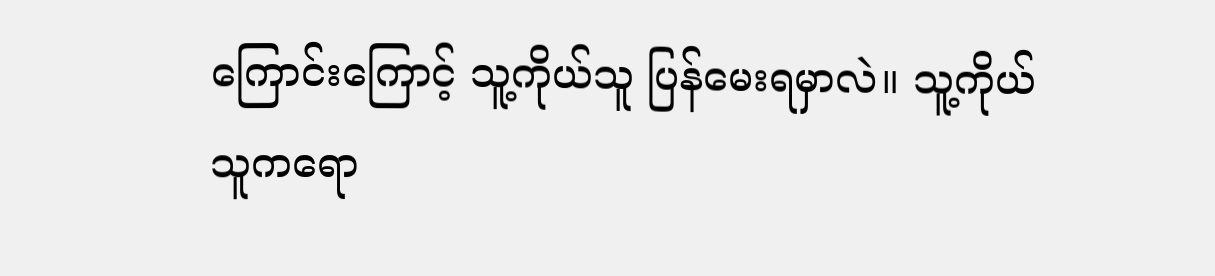ကြောင်းကြောင့် သူ့ကိုယ်သူ ပြန်မေးရမှာလဲ။ သူ့ကိုယ်သူကရော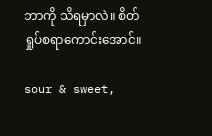ဘာကို သိရမှာလဲ။ စိတ်ရှုပ်စရာကောင်းအောင်။

sour & sweet,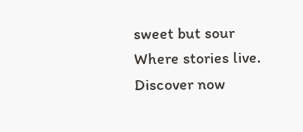sweet but sour Where stories live. Discover now